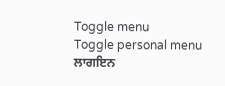Toggle menu
Toggle personal menu
ਲਾਗਇਨ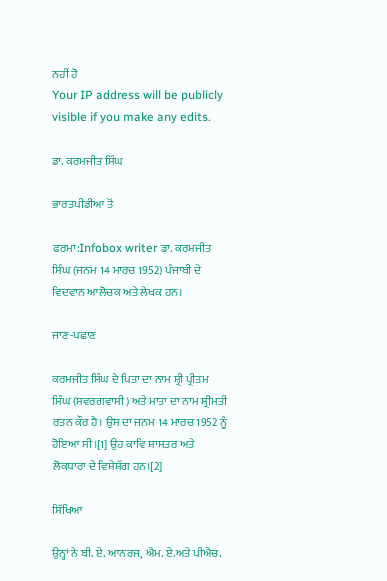ਨਹੀਂ ਹੋ
Your IP address will be publicly visible if you make any edits.

ਡਾ. ਕਰਮਜੀਤ ਸਿੰਘ

ਭਾਰਤਪੀਡੀਆ ਤੋਂ

ਫਰਮਾ:Infobox writer ਡਾ. ਕਰਮਜੀਤ ਸਿੰਘ (ਜਨਮ 14 ਮਾਰਚ 1952) ਪੰਜਾਬੀ ਦੇ ਵਿਦਵਾਨ ਆਲੋਚਕ ਅਤੇ ਲੇਖਕ ਹਨ।

ਜਾਣ-ਪਛਾਣ

ਕਰਮਜੀਤ ਸਿੰਘ ਦੇ ਪਿਤਾ ਦਾ ਨਾਮ ਸ਼੍ਰੀ ਪ੍ਰੀਤਮ ਸਿੰਘ (ਸਵਰਗਵਾਸੀ) ਅਤੇ ਮਾਤਾ ਦਾ ਨਾਮ ਸ਼੍ਰੀਮਤੀ ਰਤਨ ਕੌਰ ਹੈ। ਉਸ ਦਾ ਜਨਮ 14 ਮਾਰਚ 1952 ਨੂੰ ਹੋਇਆ ਸੀ।[1] ਉਹ ਕਾਵਿ ਸ਼ਾਸਤਰ ਅਤੇ ਲੋਕਧਾਰਾ ਦੇ ਵਿਸ਼ੇਸ਼ੱਗ ਹਨ।[2]

ਸਿੱਖਿਆ

ਉਨ੍ਹਾਂ ਨੇ ਬੀ. ਏ. ਆਨਰਜ, ਐਮ. ਏ.ਅਤੇ ਪੀਐਚ.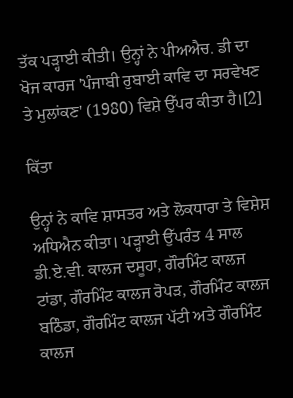ਤੱਕ ਪੜ੍ਹਾਈ ਕੀਤੀ। ਉਨ੍ਹਾਂ ਨੇ ਪੀਅਐਚ. ਡੀ ਦਾ ਖੋਜ ਕਾਰਜ 'ਪੰਜਾਬੀ ਰੁਬਾਈ ਕਾਵਿ ਦਾ ਸਰਵੇਖਣ ਤੇ ਮੁਲਾਂਕਣ' (1980) ਵਿਸ਼ੇ ਉੱਪਰ ਕੀਤਾ ਹੈ।[2]

ਕਿੱਤਾ

ਉਨ੍ਹਾਂ ਨੇ ਕਾਵਿ ਸ਼ਾਸਤਰ ਅਤੇ ਲੋਕਧਾਰਾ ਤੇ ਵਿਸ਼ੇਸ਼ ਅਧਿਐਨ ਕੀਤਾ। ਪੜ੍ਹਾਈ ਉੱਪਰੰਤ 4 ਸਾਲ ਡੀ.ਏ.ਵੀ. ਕਾਲਜ ਦਸੂਹਾ, ਗੌਰਮਿੰਟ ਕਾਲਜ ਟਾਂਡਾ, ਗੌਰਮਿੰਟ ਕਾਲਜ ਰੋਪੜ, ਗੌਰਮਿੰਟ ਕਾਲਜ ਬਠਿੰਡਾ, ਗੌਰਮਿੰਟ ਕਾਲਜ ਪੱਟੀ ਅਤੇ ਗੌਰਮਿੰਟ ਕਾਲਜ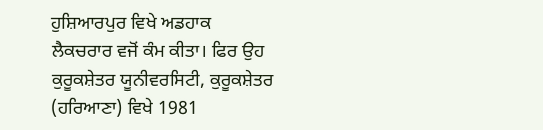ਹੁਸ਼ਿਆਰਪੁਰ ਵਿਖੇ ਅਡਹਾਕ ਲੈਕਚਰਾਰ ਵਜੋਂ ਕੰਮ ਕੀਤਾ। ਫਿਰ ਉਹ ਕੁਰੂਕਸ਼ੇਤਰ ਯੂਨੀਵਰਸਿਟੀ, ਕੁਰੂਕਸ਼ੇਤਰ (ਹਰਿਆਣਾ) ਵਿਖੇ 1981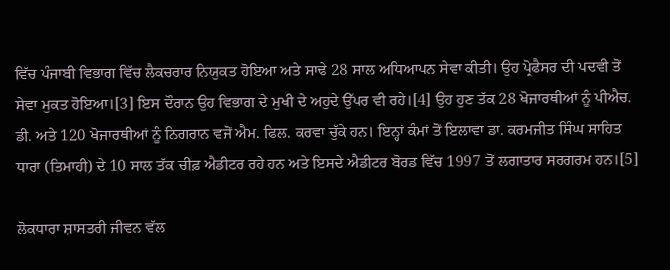ਵਿੱਚ ਪੰਜਾਬੀ ਵਿਭਾਗ ਵਿੱਚ ਲੈਕਚਰਾਰ ਨਿਯੁਕਤ ਹੋਇਆ ਅਤੇ ਸਾਢੇ 28 ਸਾਲ ਅਧਿਆਪਨ ਸੇਵਾ ਕੀਤੀ। ਉਹ ਪ੍ਰੋਫੈਸਰ ਦੀ ਪਦਵੀ ਤੋਂ ਸੇਵਾ ਮੁਕਤ ਹੋਇਆ।[3] ਇਸ ਦੌਰਾਨ ਉਹ ਵਿਭਾਗ ਦੇ ਮੁਖੀ ਦੇ ਅਹੁਦੇ ਉੱਪਰ ਵੀ ਰਹੇ।[4] ਉਹ ਹੁਣ ਤੱਕ 28 ਖੋਜਾਰਥੀਆਂ ਨੂੰ ਪੀਐਚ. ਡੀ. ਅਤੇ 120 ਖੋਜਾਰਥੀਆਂ ਨੂੰ ਨਿਗਰਾਨ ਵਜੋਂ ਐਮ. ਫਿਲ. ਕਰਵਾ ਚੁੱਕੇ ਹਨ। ਇਨ੍ਹਾਂ ਕੰਮਾਂ ਤੋਂ ਇਲਾਵਾ ਡਾ. ਕਰਮਜੀਤ ਸਿੰਘ ਸਾਹਿਤ ਧਾਰਾ (ਤਿਮਾਹੀ) ਦੇ 10 ਸਾਲ ਤੱਕ ਚੀਫ਼ ਐਡੀਟਰ ਰਹੇ ਹਨ ਅਤੇ ਇਸਦੇ ਐਡੀਟਰ ਬੋਰਡ ਵਿੱਚ 1997 ਤੋਂ ਲਗਾਤਾਰ ਸਰਗਰਮ ਹਨ।[5]

ਲੋਕਧਾਰਾ ਸ਼ਾਸਤਰੀ ਜੀਵਨ ਵੱਲ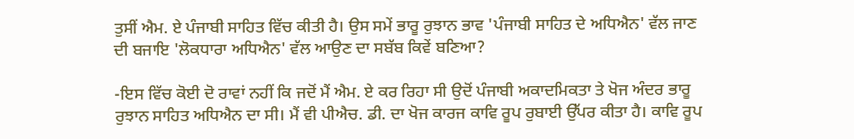ਤੁਸੀਂ ਐਮ. ਏ ਪੰਜਾਬੀ ਸਾਹਿਤ ਵਿੱਚ ਕੀਤੀ ਹੈ। ਉਸ ਸਮੇਂ ਭਾਰੂ ਰੁਝਾਨ ਭਾਵ 'ਪੰਜਾਬੀ ਸਾਹਿਤ ਦੇ ਅਧਿਐਨ' ਵੱਲ ਜਾਣ ਦੀ ਬਜਾਇ 'ਲੋਕਧਾਰਾ ਅਧਿਐਨ' ਵੱਲ ਆਉਣ ਦਾ ਸਬੱਬ ਕਿਵੇਂ ਬਣਿਆ?

-ਇਸ ਵਿੱਚ ਕੋਈ ਦੋ ਰਾਵਾਂ ਨਹੀਂ ਕਿ ਜਦੋਂ ਮੈਂ ਐਮ. ਏ ਕਰ ਰਿਹਾ ਸੀ ਉਦੋਂ ਪੰਜਾਬੀ ਅਕਾਦਮਿਕਤਾ ਤੇ ਖੋਜ ਅੰਦਰ ਭਾਰੂ ਰੁਝਾਨ ਸਾਹਿਤ ਅਧਿਐਨ ਦਾ ਸੀ। ਮੈਂ ਵੀ ਪੀਐਚ. ਡੀ. ਦਾ ਖੋਜ ਕਾਰਜ ਕਾਵਿ ਰੂਪ ਰੁਬਾਈ ਉੱਪਰ ਕੀਤਾ ਹੈ। ਕਾਵਿ ਰੂਪ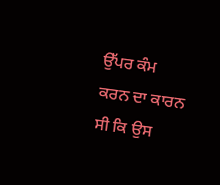ਉੱਪਰ ਕੰਮ ਕਰਨ ਦਾ ਕਾਰਨ ਸੀ ਕਿ ਉਸ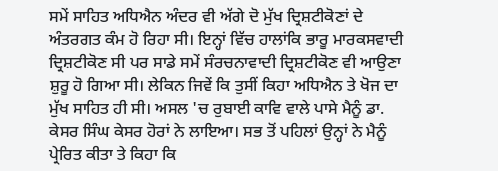ਸਮੇਂ ਸਾਹਿਤ ਅਧਿਐਨ ਅੰਦਰ ਵੀ ਅੱਗੇ ਦੋ ਮੁੱਖ ਦ੍ਰਿਸ਼ਟੀਕੋਣਾਂ ਦੇ ਅੰਤਰਗਤ ਕੰਮ ਹੋ ਰਿਹਾ ਸੀ। ਇਨ੍ਹਾਂ ਵਿੱਚ ਹਾਲਾਂਕਿ ਭਾਰੂ ਮਾਰਕਸਵਾਦੀ ਦ੍ਰਿਸ਼ਟੀਕੋਣ ਸੀ ਪਰ ਸਾਡੇ ਸਮੇਂ ਸੰਰਚਨਾਵਾਦੀ ਦ੍ਰਿਸ਼ਟੀਕੋਣ ਵੀ ਆਉਣਾ ਸ਼ੁਰੂ ਹੋ ਗਿਆ ਸੀ। ਲੇਕਿਨ ਜਿਵੇਂ ਕਿ ਤੁਸੀਂ ਕਿਹਾ ਅਧਿਐਨ ਤੇ ਖੋਜ ਦਾ ਮੁੱਖ ਸਾਹਿਤ ਹੀ ਸੀ। ਅਸਲ 'ਚ ਰੁਬਾਈ ਕਾਵਿ ਵਾਲੇ ਪਾਸੇ ਮੈਨੂੰ ਡਾ. ਕੇਸਰ ਸਿੰਘ ਕੇਸਰ ਹੋਰਾਂ ਨੇ ਲਾਇਆ। ਸਭ ਤੋਂ ਪਹਿਲਾਂ ਉਨ੍ਹਾਂ ਨੇ ਮੈਨੂੰ ਪ੍ਰੇਰਿਤ ਕੀਤਾ ਤੇ ਕਿਹਾ ਕਿ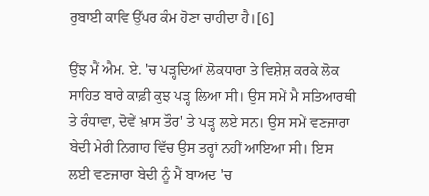ਰੁਬਾਈ ਕਾਵਿ ਉੱਪਰ ਕੰਮ ਹੋਣਾ ਚਾਹੀਦਾ ਹੈ।[6]

ਉਂਝ ਮੈਂ ਐਮ. ਏ. 'ਚ ਪੜ੍ਹਦਿਆਂ ਲੋਕਧਾਰਾ ਤੇ ਵਿਸ਼ੇਸ਼ ਕਰਕੇ ਲੋਕ ਸਾਹਿਤ ਬਾਰੇ ਕਾਫ਼ੀ ਕੁਝ ਪੜ੍ਹ ਲਿਆ ਸੀ। ਉਸ ਸਮੇਂ ਮੈ ਸਤਿਆਰਥੀ ਤੇ ਰੰਧਾਵਾ, ਦੋਵੇਂ ਖ਼ਾਸ ਤੌਰ' ਤੇ ਪੜ੍ਹ ਲਏ ਸਨ। ਉਸ ਸਮੇਂ ਵਣਜਾਰਾ ਬੇਦੀ ਮੇਰੀ ਨਿਗਾਹ ਵਿੱਚ ਉਸ ਤਰ੍ਹਾਂ ਨਹੀਂ ਆਇਆ ਸੀ। ਇਸ ਲਈ ਵਣਜਾਰਾ ਬੇਦੀ ਨੂੰ ਮੈਂ ਬਾਅਦ 'ਚ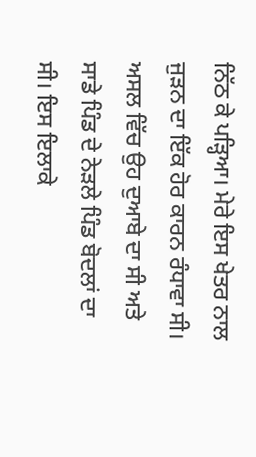ਨਿੱਠ ਕੇ ਪੜ੍ਹਿਆ। ਮੇਰੇ ਇਸ ਖੇਤਰ ਨਾਲ ਜੁੜਨ ਦਾ ਇੱਕ ਹੋਰ ਕਾਰਨ ਰੰਧਾਵਾ ਸੀ। ਅਸਲ ਵਿੱਚ ਉਹ ਦੁਆਬੇ ਦਾ ਸੀ ਅਤੇ ਸਾਡੇ ਪਿੰਡ ਦੇ ਨੇੜਲੇ ਪਿੰਡ ਬੋਦਲਾਂ ਦਾ ਸੀ। ਇਸ ਇਲਾਕੇ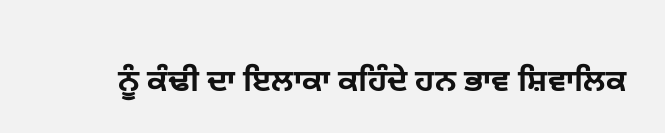ਨੂੰ ਕੰਢੀ ਦਾ ਇਲਾਕਾ ਕਹਿੰਦੇ ਹਨ ਭਾਵ ਸ਼ਿਵਾਲਿਕ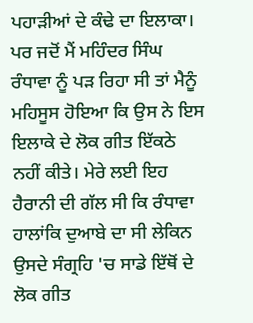ਪਹਾੜੀਆਂ ਦੇ ਕੰਢੇ ਦਾ ਇਲਾਕਾ। ਪਰ ਜਦੋਂ ਮੈਂ ਮਹਿੰਦਰ ਸਿੰਘ ਰੰਧਾਵਾ ਨੂੰ ਪੜ ਰਿਹਾ ਸੀ ਤਾਂ ਮੈਨੂੰ ਮਹਿਸੂਸ ਹੋਇਆ ਕਿ ਉਸ ਨੇ ਇਸ ਇਲਾਕੇ ਦੇ ਲੋਕ ਗੀਤ ਇੱਕਠੇ ਨਹੀਂ ਕੀਤੇ। ਮੇਰੇ ਲਈ ਇਹ ਹੈਰਾਨੀ ਦੀ ਗੱਲ ਸੀ ਕਿ ਰੰਧਾਵਾ ਹਾਲਾਂਕਿ ਦੁਆਬੇ ਦਾ ਸੀ ਲੇਕਿਨ ਉਸਦੇ ਸੰਗ੍ਰਹਿ 'ਚ ਸਾਡੇ ਇੱਥੋਂ ਦੇ ਲੋਕ ਗੀਤ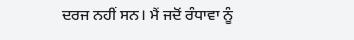ਦਰਜ ਨਹੀਂ ਸਨ। ਮੈਂ ਜਦੋਂ ਰੰਧਾਵਾ ਨੂੰ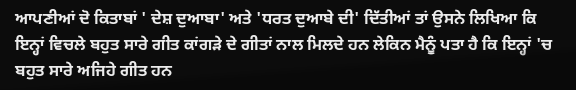ਆਪਣੀਆਂ ਦੋ ਕਿਤਾਬਾਂ ' ਦੇਸ਼ ਦੁਆਬਾ' ਅਤੇ 'ਧਰਤ ਦੁਆਬੇ ਦੀ' ਦਿੱਤੀਆਂ ਤਾਂ ਉਸਨੇ ਲਿਖਿਆ ਕਿ ਇਨ੍ਹਾਂ ਵਿਚਲੇ ਬਹੁਤ ਸਾਰੇ ਗੀਤ ਕਾਂਗੜੇ ਦੇ ਗੀਤਾਂ ਨਾਲ ਮਿਲਦੇ ਹਨ ਲੇਕਿਨ ਮੈਨੂੰ ਪਤਾ ਹੈ ਕਿ ਇਨ੍ਹਾਂ 'ਚ ਬਹੁਤ ਸਾਰੇ ਅਜਿਹੇ ਗੀਤ ਹਨ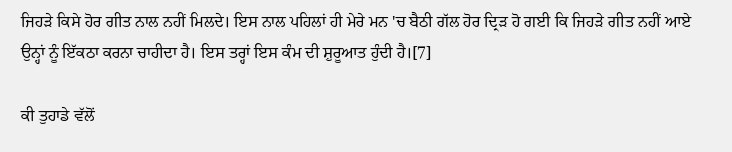ਜਿਹੜੇ ਕਿਸੇ ਹੋਰ ਗੀਤ ਨਾਲ ਨਹੀਂ ਮਿਲਦੇ। ਇਸ ਨਾਲ ਪਹਿਲਾਂ ਹੀ ਮੇਰੇ ਮਨ 'ਚ ਬੈਠੀ ਗੱਲ ਹੋਰ ਦ੍ਰਿੜ ਹੋ ਗਈ ਕਿ ਜਿਹੜੇ ਗੀਤ ਨਹੀਂ ਆਏ ਉਨ੍ਹਾਂ ਨੂੰ ਇੱਕਠਾ ਕਰਨਾ ਚਾਹੀਦਾ ਹੈ। ਇਸ ਤਰ੍ਹਾਂ ਇਸ ਕੰਮ ਦੀ ਸ਼ੁਰੂਆਤ ਹੁੰਦੀ ਹੈ।[7]

ਕੀ ਤੁਹਾਡੇ ਵੱਲੋਂ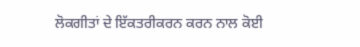ਲੋਕਗੀਤਾਂ ਦੇ ਇੱਕਤਰੀਕਰਨ ਕਰਨ ਨਾਲ ਕੋਈ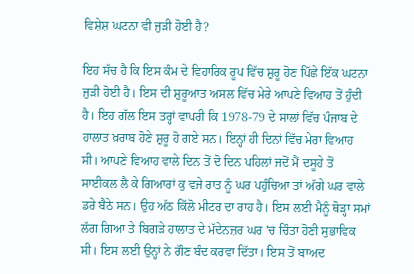ਵਿਸ਼ੇਸ਼ ਘਟਨਾ ਵੀ ਜੁੜੀ ਹੋਈ ਹੈ?

ਇਹ ਸੱਚ ਹੈ ਕਿ ਇਸ ਕੰਮ ਦੇ ਵਿਹਾਰਿਕ ਰੂਪ ਵਿੱਚ ਸ਼ੁਰੂ ਹੋਣ ਪਿੱਛੇ ਇੱਕ ਘਟਨਾ ਜੁੜੀ ਹੋਈ ਹੈ। ਇਸ ਦੀ ਸ਼ੁਰੂਆਤ ਅਸਲ ਵਿੱਚ ਮੇਰੇ ਆਪਣੇ ਵਿਆਹ ਤੋਂ ਹੁੰਦੀ ਹੈ। ਇਹ ਗੱਲ ਇਸ ਤਰ੍ਹਾਂ ਵਾਪਰੀ ਕਿ 1978-79 ਦੇ ਸਾਲਾਂ ਵਿੱਚ ਪੰਜਾਬ ਦੇ ਹਾਲਾਤ ਖ਼ਰਾਬ ਹੋਣੇ ਸ਼ੁਰੂ ਹੋ ਗਏ ਸਨ। ਇਨ੍ਹਾਂ ਹੀ ਦਿਨਾਂ ਵਿੱਚ ਮੇਰਾ ਵਿਆਹ ਸੀ। ਆਪਣੇ ਵਿਆਹ ਵਾਲੇ ਦਿਨ ਤੋਂ ਦੋ ਦਿਨ ਪਹਿਲਾਂ ਜਦੋਂ ਮੈਂ ਦਸੂਹੇ ਤੋਂ ਸਾਈਕਲ ਲੈ ਕੇ ਗਿਆਰਾਂ ਕੁ ਵਜੇ ਰਾਤ ਨੂੰ ਘਰ ਪਹੁੰਚਿਆ ਤਾਂ ਅੱਗੇ ਘਰ ਵਾਲੇ ਡਰੇ ਬੈਠੇ ਸਨ। ਉਹ ਅੱਠ ਕਿੱਲੋ ਮੀਟਰ ਦਾ ਰਾਹ ਹੈ। ਇਸ ਲਈ ਮੈਨੂੰ ਥੋੜ੍ਹਾ ਸਮਾਂ ਲੱਗ ਗਿਆ ਤੇ ਬਿਗੜੇ ਹਾਲਾਤ ਦੇ ਮੱਦੇਨਜ਼ਰ ਘਰ 'ਚ ਚਿੰਤਾ ਹੋਣੀ ਸੁਭਾਵਿਕ ਸੀ। ਇਸ ਲਈ ਉਨ੍ਹਾਂ ਨੇ ਗੌਣ ਬੰਦ ਕਰਵਾ ਦਿੱਤਾ। ਇਸ ਤੋਂ ਬਾਅਦ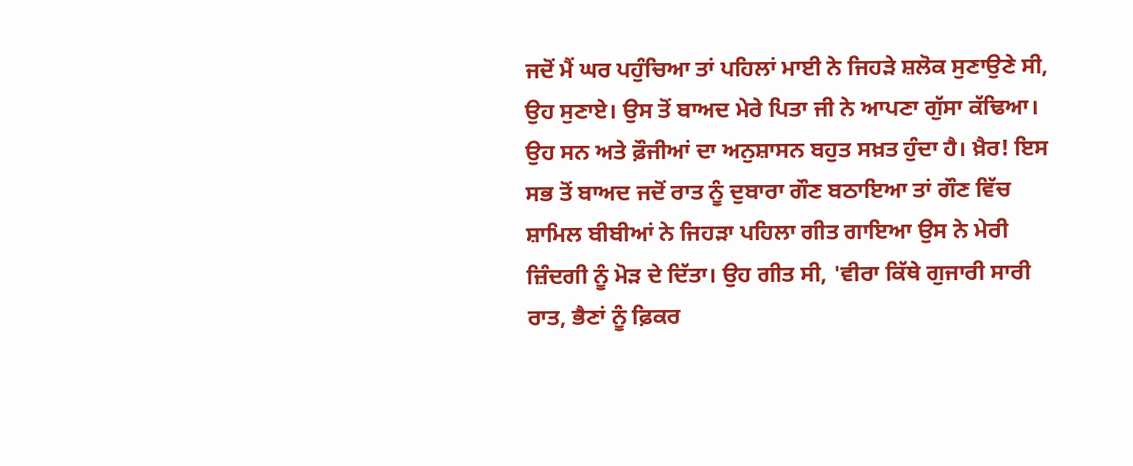ਜਦੋਂ ਮੈਂ ਘਰ ਪਹੁੰਚਿਆ ਤਾਂ ਪਹਿਲਾਂ ਮਾਈ ਨੇ ਜਿਹੜੇ ਸ਼ਲੋਕ ਸੁਣਾਉਣੇ ਸੀ, ਉਹ ਸੁਣਾਏ। ਉਸ ਤੋਂ ਬਾਅਦ ਮੇਰੇ ਪਿਤਾ ਜੀ ਨੇ ਆਪਣਾ ਗੁੱਸਾ ਕੱਢਿਆ। ਉਹ ਸਨ ਅਤੇ ਫ਼ੌਜੀਆਂ ਦਾ ਅਨੁਸ਼ਾਸਨ ਬਹੁਤ ਸਖ਼ਤ ਹੁੰਦਾ ਹੈ। ਖ਼ੈਰ! ਇਸ ਸਭ ਤੋਂ ਬਾਅਦ ਜਦੋਂ ਰਾਤ ਨੂੰ ਦੁਬਾਰਾ ਗੌਣ ਬਠਾਇਆ ਤਾਂ ਗੌਣ ਵਿੱਚ ਸ਼ਾਮਿਲ ਬੀਬੀਆਂ ਨੇ ਜਿਹੜਾ ਪਹਿਲਾ ਗੀਤ ਗਾਇਆ ਉਸ ਨੇ ਮੇਰੀ ਜ਼ਿੰਦਗੀ ਨੂੰ ਮੋੜ ਦੇ ਦਿੱਤਾ। ਉਹ ਗੀਤ ਸੀ, 'ਵੀਰਾ ਕਿੱਥੇ ਗੁਜਾਰੀ ਸਾਰੀ ਰਾਤ, ਭੈਣਾਂ ਨੂੰ ਫ਼ਿਕਰ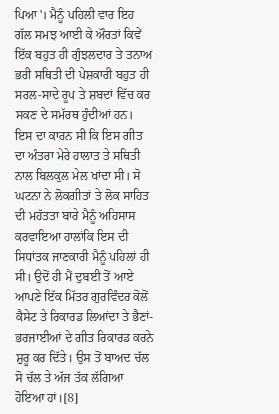ਪਿਆ'। ਮੈਨੂੰ ਪਹਿਲੀ ਵਾਰ ਇਹ ਗੱਲ ਸਮਝ ਆਈ ਕੇ ਔਰਤਾਂ ਕਿਵੇਂ ਇੱਕ ਬਹੁਤ ਹੀ ਗੁੰਝਲਦਾਰ ਤੇ ਤਨਾਅ ਭਰੀ ਸਥਿਤੀ ਦੀ ਪੇਸ਼ਕਾਰੀ ਬਹੁਤ ਹੀ ਸਰਲ-ਸਾਦੇ ਰੂਪ ਤੇ ਸ਼ਬਦਾਂ ਵਿੱਚ ਕਰ ਸਕਣ ਦੇ ਸਮੱਰਥ ਹੁੰਦੀਆਂ ਹਨ। ਇਸ ਦਾ ਕਾਰਨ ਸੀ ਕਿ ਇਸ ਗੀਤ ਦਾ ਅੰਤਰਾ ਮੇਰੇ ਹਾਲਾਤ ਤੇ ਸਥਿਤੀ ਨਾਲ ਬਿਲਕੁਲ ਮੇਲ ਖਾਂਦਾ ਸੀ। ਸੋ ਘਟਨਾ ਨੇ ਲੋਕਗੀਤਾਂ ਤੇ ਲੋਕ ਸਾਹਿਤ ਦੀ ਮਹੱਤਤਾ ਬਾਰੇ ਮੈਨੂੰ ਅਹਿਸਾਸ ਕਰਵਾਇਆ ਹਾਲਾਂਕਿ ਇਸ ਦੀ ਸਿਧਾਂਤਕ ਜਾਣਕਾਰੀ ਮੈਨੂੰ ਪਹਿਲਾਂ ਹੀ ਸੀ। ਉਦੋਂ ਹੀ ਮੈਂ ਦੁਬਈ ਤੋਂ ਆਏ ਆਪਣੇ ਇੱਕ ਮਿੱਤਰ ਗੁਰਵਿੰਦਰ ਕੋਲੋਂ ਕੈਸੇਟ ਤੇ ਰਿਕਾਰਡ ਲਿਆਂਦਾ ਤੇ ਭੈਣਾਂ-ਭਰਜਾਈਆਂ ਦੇ ਗੀਤ ਰਿਕਾਰਡ ਕਰਨੇ ਸ਼ੁਰੂ ਕਰ ਦਿੱਤੇ। ਉਸ ਤੋਂ ਬਾਅਦ ਚੱਲ ਸੋ ਚੱਲ ਤੇ ਅੱਜ ਤੱਕ ਲੱਗਿਆ ਹੋਇਆ ਹਾਂ।[8]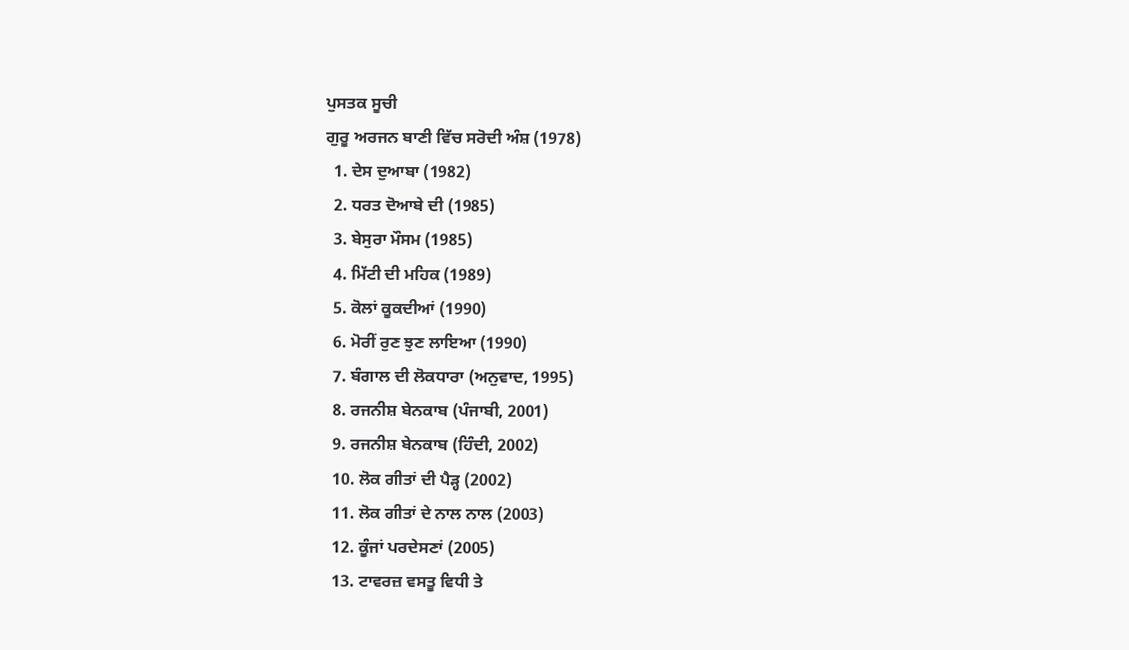ਪੁਸਤਕ ਸੂਚੀ
ਗੁਰੂ ਅਰਜਨ ਬਾਣੀ ਵਿੱਚ ਸਰੋਦੀ ਅੰਸ਼ (1978)
  1. ਦੇਸ ਦੁਆਬਾ (1982)
  2. ਧਰਤ ਦੋਆਬੇ ਦੀ (1985)
  3. ਬੇਸੁਰਾ ਮੌਸਮ (1985)
  4. ਮਿੱਟੀ ਦੀ ਮਹਿਕ (1989)
  5. ਕੋਲਾਂ ਕੂਕਦੀਆਂ (1990)
  6. ਮੋਰੀਂ ਰੁਣ ਝੁਣ ਲਾਇਆ (1990)
  7. ਬੰਗਾਲ ਦੀ ਲੋਕਧਾਰਾ (ਅਨੁਵਾਦ, 1995)
  8. ਰਜਨੀਸ਼ ਬੇਨਕਾਬ (ਪੰਜਾਬੀ, 2001)
  9. ਰਜਨੀਸ਼ ਬੇਨਕਾਬ (ਹਿੰਦੀ, 2002)
  10. ਲੋਕ ਗੀਤਾਂ ਦੀ ਪੈੜ੍ਹ (2002)
  11. ਲੋਕ ਗੀਤਾਂ ਦੇ ਨਾਲ ਨਾਲ (2003)
  12. ਕੂੰਜਾਂ ਪਰਦੇਸਣਾਂ (2005)
  13. ਟਾਵਰਜ਼ ਵਸਤੂ ਵਿਧੀ ਤੇ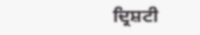ਦ੍ਰਿਸ਼ਟੀ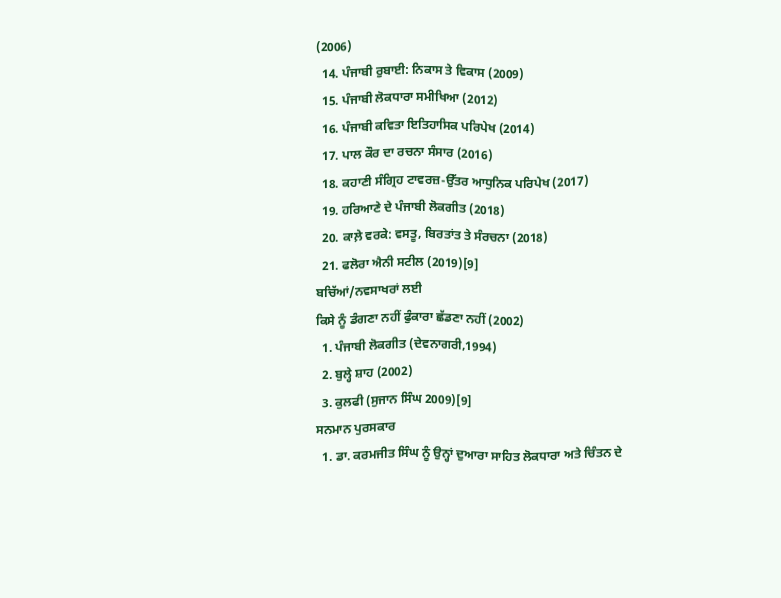(2006)
  14. ਪੰਜਾਬੀ ਰੁਬਾਈ: ਨਿਕਾਸ ਤੇ ਵਿਕਾਸ (2009)
  15. ਪੰਜਾਬੀ ਲੋਕਧਾਰਾ ਸਮੀਖਿਆ (2012)
  16. ਪੰਜਾਬੀ ਕਵਿਤਾ ਇਤਿਹਾਸਿਕ ਪਰਿਪੇਖ (2014)
  17. ਪਾਲ ਕੌਰ ਦਾ ਰਚਨਾ ਸੰਸਾਰ (2016)
  18. ਕਹਾਣੀ ਸੰਗ੍ਰਿਹ ਟਾਵਰਜ਼-ਉੱਤਰ ਆਧੁਨਿਕ ਪਰਿਪੇਖ (2017)
  19. ਹਰਿਆਣੇ ਦੇ ਪੰਜਾਬੀ ਲੋਕਗੀਤ (2018)
  20. ਕਾਲ਼ੇ ਵਰਕੇ: ਵਸਤੂ, ਬਿਰਤਾਂਤ ਤੇ ਸੰਰਚਨਾ (2018)
  21. ਫਲੋਰਾ ਐਨੀ ਸਟੀਲ (2019)[9]
ਬਚਿੱਆਂ/ਨਵਸਾਖਰਾਂ ਲਈ
ਕਿਸੇ ਨੂੰ ਡੰਗਣਾ ਨਹੀਂ ਫੁੰਕਾਰਾ ਛੱਡਣਾ ਨਹੀਂ (2002)
  1. ਪੰਜਾਬੀ ਲੋਕਗੀਤ (ਦੇਵਨਾਗਰੀ,1994)
  2. ਬੁਲ੍ਹੇ ਸ਼ਾਹ (2002)
  3. ਕੁਲਫੀ (ਸੁਜਾਨ ਸਿੰਘ 2009)[9]
ਸਨਮਾਨ ਪੁਰਸਕਾਰ
  1. ਡਾ. ਕਰਮਜੀਤ ਸਿੰਘ ਨੂੰ ਉਨ੍ਹਾਂ ਦੁਆਰਾ ਸਾਹਿਤ ਲੋਕਧਾਰਾ ਅਤੇ ਚਿੰਤਨ ਦੇ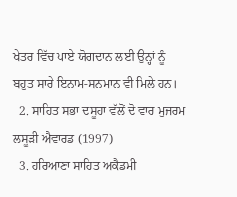ਖੇਤਰ ਵਿੱਚ ਪਾਏ ਯੋਗਦਾਨ ਲਈ ਉਨ੍ਹਾਂ ਨੂੰ ਬਹੁਤ ਸਾਰੇ ਇਨਾਮ-ਸਨਮਾਨ ਵੀ ਮਿਲੇ ਹਨ।
  2. ਸਾਹਿਤ ਸਭਾ ਦਸੂਹਾ ਵੱਲੋਂ ਦੋ ਵਾਰ ਮੁਜਰਮ ਲਸੂੜੀ ਐਵਾਰਡ (1997)
  3. ਹਰਿਆਣਾ ਸਾਹਿਤ ਅਕੈਡਮੀ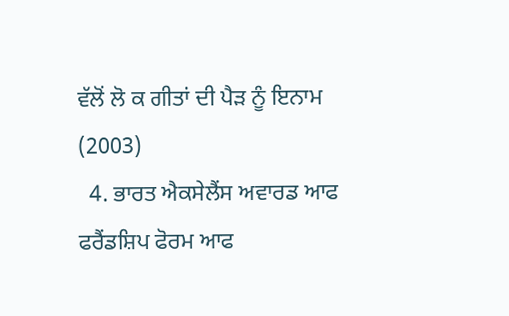ਵੱਲੋਂ ਲੋ ਕ ਗੀਤਾਂ ਦੀ ਪੈੜ ਨੂੰ ਇਨਾਮ (2003)
  4. ਭਾਰਤ ਐਕਸੇਲੈਂਸ ਅਵਾਰਡ ਆਫ ਫਰੈਂਡਸ਼ਿਪ ਫੋਰਮ ਆਫ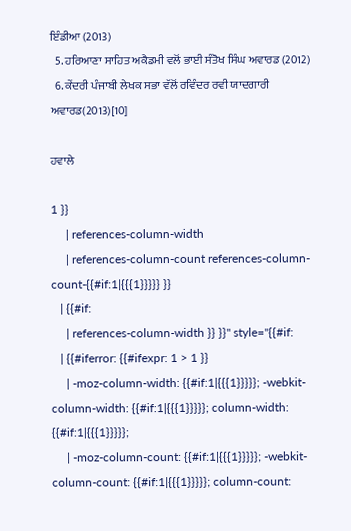ਇੰਡੀਆ (2013)
  5. ਹਰਿਆਣਾ ਸਾਹਿਤ ਅਕੈਡਮੀ ਵਲੋਂ ਭਾਈ ਸੰਤੋਖ ਸਿੰਘ ਅਵਾਰਡ (2012)
  6. ਕੇਂਦਰੀ ਪੰਜਾਬੀ ਲੇਖਕ ਸਭਾ ਵੱਲੋਂ ਰਵਿੰਦਰ ਰਵੀ ਯਾਦਗਾਰੀ ਅਵਾਰਡ(2013)[10]

ਹਵਾਲੇ

1 }}
     | references-column-width
     | references-column-count references-column-count-{{#if:1|{{{1}}}}} }}
   | {{#if:
     | references-column-width }} }}" style="{{#if:
   | {{#iferror: {{#ifexpr: 1 > 1 }}
     | -moz-column-width: {{#if:1|{{{1}}}}}; -webkit-column-width: {{#if:1|{{{1}}}}}; column-width: {{#if:1|{{{1}}}}};
     | -moz-column-count: {{#if:1|{{{1}}}}}; -webkit-column-count: {{#if:1|{{{1}}}}}; column-count: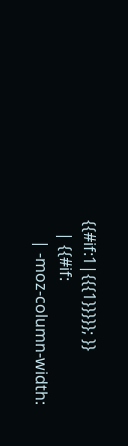{{#if:1|{{{1}}}}}; }}
   | {{#if:
     | -moz-column-width: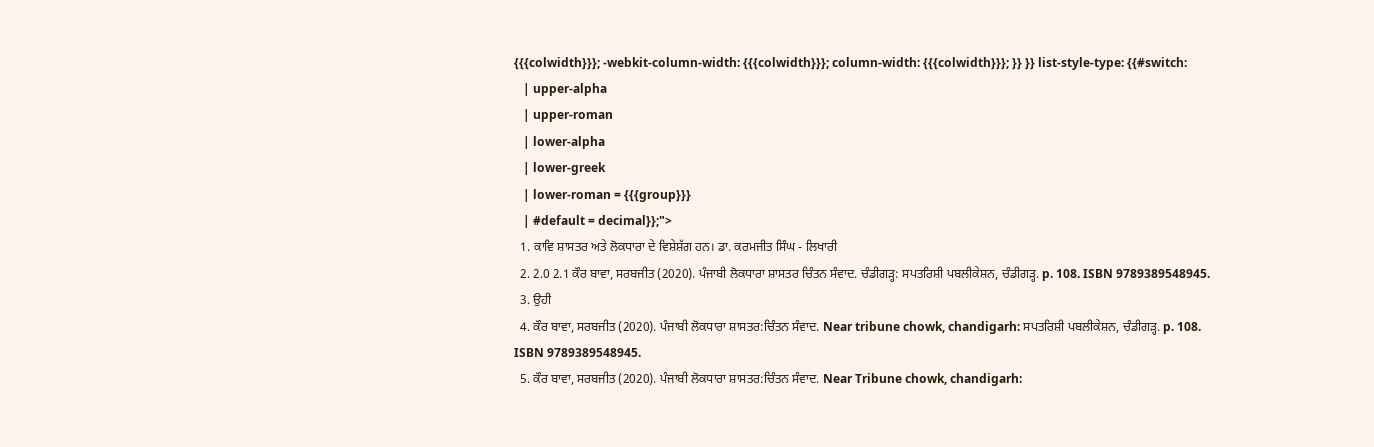{{{colwidth}}}; -webkit-column-width: {{{colwidth}}}; column-width: {{{colwidth}}}; }} }} list-style-type: {{#switch:
   | upper-alpha
   | upper-roman
   | lower-alpha
   | lower-greek
   | lower-roman = {{{group}}}
   | #default = decimal}};">
  1. ਕਾਵਿ ਸ਼ਾਸਤਰ ਅਤੇ ਲੋਕਧਾਰਾ ਦੇ ਵਿਸ਼ੇਸ਼ੱਗ ਹਨ। ਡਾ. ਕਰਮਜੀਤ ਸਿੰਘ - ਲਿਖਾਰੀ
  2. 2.0 2.1 ਕੌਰ ਬਾਵਾ, ਸਰਬਜੀਤ (2020). ਪੰਜਾਬੀ ਲੋਕਧਾਰਾ ਸ਼ਾਸਤਰ ਚਿੰਤਨ ਸੰਵਾਦ. ਚੰਡੀਗੜ੍ਹ: ਸਪਤਰਿਸ਼ੀ ਪਬਲੀਕੇਸ਼ਨ, ਚੰਡੀਗੜ੍ਹ. p. 108. ISBN 9789389548945.
  3. ਉਹੀ
  4. ਕੌਰ ਬਾਵਾ, ਸਰਬਜੀਤ (2020). ਪੰਜਾਬੀ ਲੋਕਧਾਰਾ ਸ਼ਾਸਤਰ:ਚਿੰਤਨ ਸੰਵਾਦ. Near tribune chowk, chandigarh: ਸਪਤਰਿਸ਼ੀ ਪਬਲੀਕੇਸ਼ਨ, ਚੰਡੀਗੜ੍ਹ. p. 108. ISBN 9789389548945.
  5. ਕੌਰ ਬਾਵਾ, ਸਰਬਜੀਤ (2020). ਪੰਜਾਬੀ ਲੋਕਧਾਰਾ ਸ਼ਾਸਤਰ:ਚਿੰਤਨ ਸੰਵਾਦ. Near Tribune chowk, chandigarh: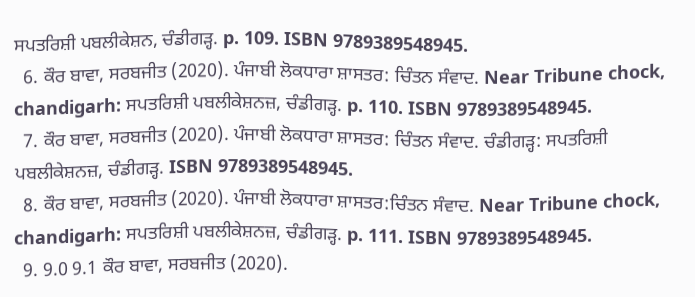ਸਪਤਰਿਸ਼ੀ ਪਬਲੀਕੇਸ਼ਨ, ਚੰਡੀਗੜ੍ਹ. p. 109. ISBN 9789389548945.
  6. ਕੌਰ ਬਾਵਾ, ਸਰਬਜੀਤ (2020). ਪੰਜਾਬੀ ਲੋਕਧਾਰਾ ਸ਼ਾਸਤਰ: ਚਿੰਤਨ ਸੰਵਾਦ. Near Tribune chock, chandigarh: ਸਪਤਰਿਸ਼ੀ ਪਬਲੀਕੇਸ਼ਨਜ਼, ਚੰਡੀਗੜ੍ਹ. p. 110. ISBN 9789389548945.
  7. ਕੌਰ ਬਾਵਾ, ਸਰਬਜੀਤ (2020). ਪੰਜਾਬੀ ਲੋਕਧਾਰਾ ਸ਼ਾਸਤਰ: ਚਿੰਤਨ ਸੰਵਾਦ. ਚੰਡੀਗੜ੍ਹ: ਸਪਤਰਿਸ਼ੀ ਪਬਲੀਕੇਸ਼ਨਜ਼, ਚੰਡੀਗੜ੍ਹ. ISBN 9789389548945.
  8. ਕੌਰ ਬਾਵਾ, ਸਰਬਜੀਤ (2020). ਪੰਜਾਬੀ ਲੋਕਧਾਰਾ ਸ਼ਾਸਤਰ:ਚਿੰਤਨ ਸੰਵਾਦ. Near Tribune chock, chandigarh: ਸਪਤਰਿਸ਼ੀ ਪਬਲੀਕੇਸ਼ਨਜ਼, ਚੰਡੀਗੜ੍ਹ. p. 111. ISBN 9789389548945.
  9. 9.0 9.1 ਕੌਰ ਬਾਵਾ, ਸਰਬਜੀਤ (2020).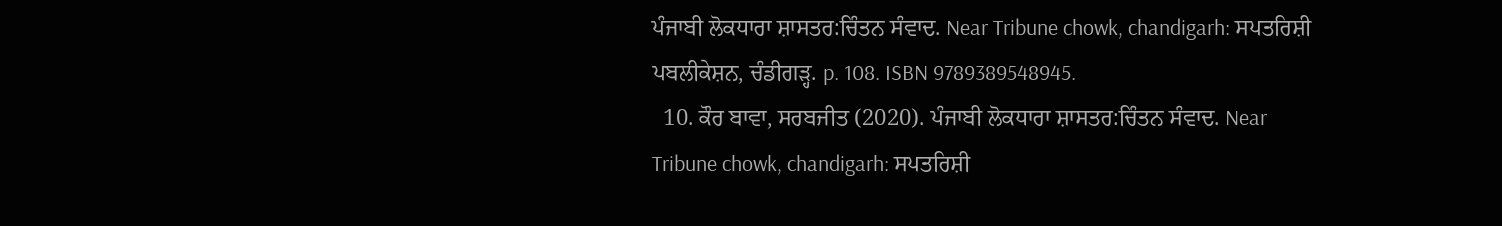ਪੰਜਾਬੀ ਲੋਕਧਾਰਾ ਸ਼ਾਸਤਰ:ਚਿੰਤਨ ਸੰਵਾਦ. Near Tribune chowk, chandigarh: ਸਪਤਰਿਸ਼ੀ ਪਬਲੀਕੇਸ਼ਨ, ਚੰਡੀਗੜ੍ਹ. p. 108. ISBN 9789389548945.
  10. ਕੌਰ ਬਾਵਾ, ਸਰਬਜੀਤ (2020). ਪੰਜਾਬੀ ਲੋਕਧਾਰਾ ਸ਼ਾਸਤਰ:ਚਿੰਤਨ ਸੰਵਾਦ. Near Tribune chowk, chandigarh: ਸਪਤਰਿਸ਼ੀ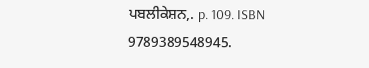ਪਬਲੀਕੇਸ਼ਨ,. p. 109. ISBN 9789389548945.